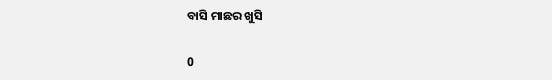ବାସି ମାଛର ଖୁସି

0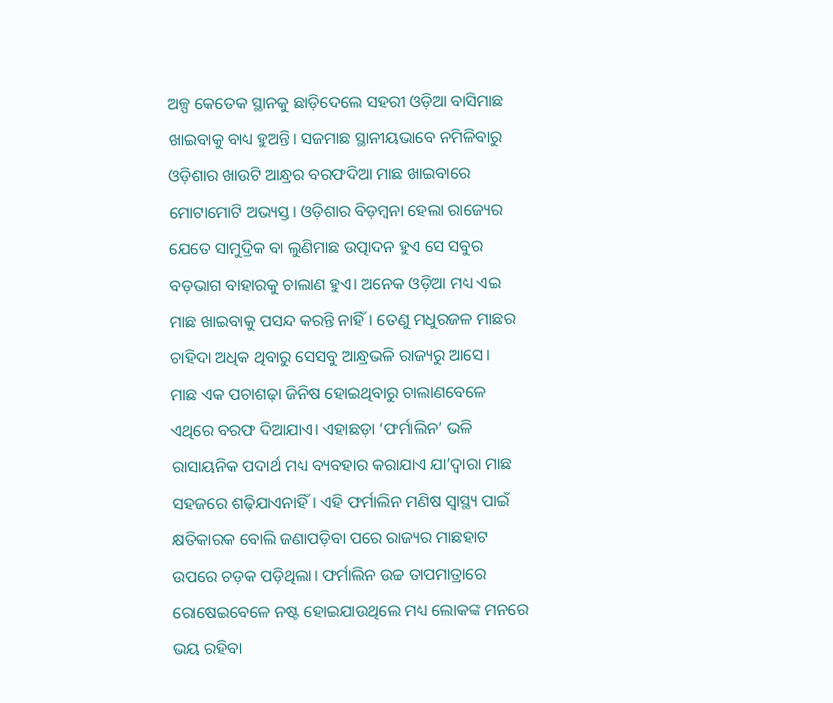ଅଳ୍ପ କେତେକ ସ୍ଥାନକୁ ଛାଡ଼ିଦେଲେ ସହରୀ ଓଡ଼ିଆ ବାସିମାଛ ଖାଇବାକୁ ବାଧ୍ୟ ହୁଅନ୍ତି। ସଜମାଛ ସ୍ଥାନୀୟଭାବେ ନମିଳିବାରୁ ଓଡ଼ିଶାର ଖାଉଟି ଆନ୍ଧ୍ରର ବରଫଦିଆ ମାଛ ଖାଇବାରେ ମୋଟାମୋଟି ଅଭ୍ୟସ୍ତ। ଓଡ଼ିଶାର ବିଡ଼ମ୍ବନା ହେ‌ଲା ରାଜ୍ୟ‌େ‌ର ଯେତେ ସାମୁଦ୍ରିକ ବା ଲୁଣିମାଛ ଉତ୍ପାଦନ ହୁଏ ସେ ସବୁର ବଡ଼ଭାଗ ବାହାରକୁ ଚାଲାଣ ହୁଏ। ଅନେକ ଓଡ଼ିଆ ମଧ୍ୟ ଏଇ ମାଛ ଖାଇବାକୁ ପସନ୍ଦ କରନ୍ତି ନାହିଁ। ତେଣୁ ମଧୁରଜଳ ମାଛର ଚାହିଦା ଅଧିକ ଥିବାରୁ ସେସବୁ ଆନ୍ଧ୍ରଭଳି ରାଜ୍ୟରୁ ଆସେ।
ମାଛ ଏକ ପଚାଶଢ଼ା ଜିନିଷ ହୋଇଥିବାରୁ ଚାଲାଣବେଳେ ଏଥିରେ ବରଫ ଦିଆଯାଏ। ଏହାଛଡ଼ା ‘ଫର୍ମାଲିନ’ ଭଳି ରାସାୟନିକ ପଦାର୍ଥ ମଧ୍ୟ ବ୍ୟବହାର କରାଯାଏ ଯା’ଦ୍ବାରା ମାଛ ସହଜରେ ଶଢ଼ିଯାଏନାହିଁ। ଏହି ଫର୍ମାଲିନ ମଣିଷ ସ୍ବାସ୍ଥ୍ୟ ପାଇଁ କ୍ଷତିକାରକ ବୋଲି ଜଣାପଡ଼ିବା ପରେ ରାଜ୍ୟର ମାଛହାଟ ଉପରେ ଚଡ଼କ ପଡ଼ିଥିଲା। ଫର୍ମାଲିନ ଉଚ୍ଚ ତାପମାତ୍ରାରେ ରୋଷେଇବେଳେ ନଷ୍ଟ ହୋଇଯାଉଥିଲେ ମଧ୍ୟ ଲୋକଙ୍କ ମନରେ ଭୟ ରହିବା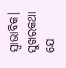ସ୍ବାଭାବିକ। ସୁଖରକଥା ଯେ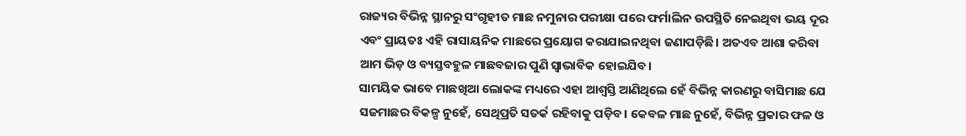ରାଜ୍ୟର ବିଭିନ୍ନ ସ୍ଥାନରୁ ସଂଗୃହୀତ ମାଛ ନମୁନାର ପରୀକ୍ଷା ପରେ ଫର୍ମାଲିନ ଉପସ୍ଥିତି ନେଇଥିବା ଭୟ ଦୂର ଏବଂ ପ୍ରାୟତଃ ଏହି ରାସାୟନିକ ମାଛରେ ପ୍ରୟୋଗ କରାଯାଇନଥିବା ଜଣାପଡ଼ିଛି। ଅତଏବ ଆଶା କରିବା ଆମ ଭିଡ଼ ଓ ବ୍ୟସ୍ତବହୁଳ ମାଛବଜାର ପୁଣି ସ୍ବାଭାବିକ ହୋଇଯିବ।
ସାମୟିକ ଭାବେ ମାଛଖିଆ ଲୋକଙ୍କ ମଧ୍ୟରେ ଏହା ଆଶ୍ବସ୍ତି ଆଣିଥିଲେ ହେଁ ବିଭିନ୍ନ କାରଣରୁ ବାସିମାଛ ଯେ ସଜମାଛର ବିକଳ୍ପ ନୁହେଁ, ସେଥିପ୍ରତି ସତର୍କ ରହିବାକୁ ପଡ଼ିବ। କେବଳ ମାଛ ନୁହେଁ, ବିଭିନ୍ନ ପ୍ରକାର ଫଳ ଓ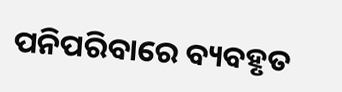ପନିପରିବାରେ ବ୍ୟବହୃତ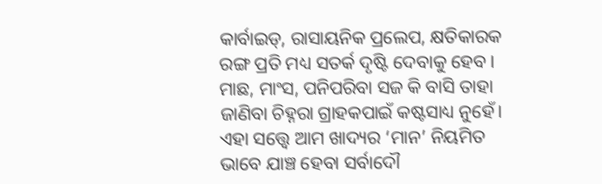କାର୍ବାଇଡ୍‌, ରାସାୟନିକ ପ୍ରଲେପ, କ୍ଷତିକାରକ ରଙ୍ଗ ପ୍ରତି ମଧ୍ୟ ସତର୍କ ଦୃଷ୍ଟି ଦେବାକୁ ହେବ। ମାଛ, ମାଂସ, ପନିପରିବା ସଜ କି ବାସି ତାହା ଜାଣିବା ଚିହ୍ନରା ଗ୍ରାହକପାଇଁ କଷ୍ଟସାଧ୍ୟ ନୁହେଁ। ଏହା ସତ୍ତ୍ବେ ଆମ ଖାଦ୍ୟର ‘ମାନ’ ନିୟମିତ ଭାବେ ଯାଞ୍ଚ ହେବା ସର୍ବାଦୌ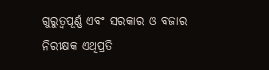ଗୁରୁତ୍ବପୂର୍ଣ୍ଣ ଏବଂ ସରକାର ଓ ବଜାର ନିରୀକ୍ଷକ ଏଥିପ୍ରତି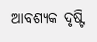ଆବଶ୍ୟକ ଦୃଷ୍ଟି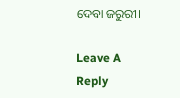ଦେବା ଜରୁରୀ।

Leave A Reply